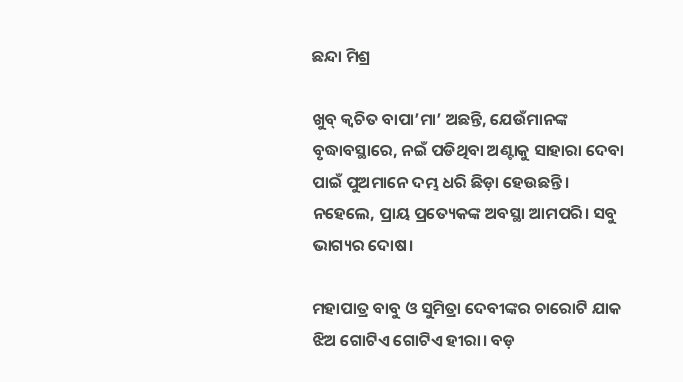ଛନ୍ଦା ମିଶ୍ର

ଖୁବ୍ କ୍ୱଚିତ ବାପା’ମା’ ଅଛନ୍ତି, ଯେଉଁମାନଙ୍କ ବୃଦ୍ଧାବସ୍ଥାରେ, ନଇଁ ପଡିଥିବା ଅଣ୍ଟାକୁ ସାହାରା ଦେବା ପାଇଁ ପୁଅମାନେ ଦମ୍ଭ ଧରି ଛିଡ଼ା ହେଉଛନ୍ତି। ନହେଲେ, ପ୍ରାୟ ପ୍ରତ୍ୟେକଙ୍କ ଅବସ୍ଥା ଆମପରି। ସବୁ ଭାଗ୍ୟର ଦୋଷ।

ମହାପାତ୍ର ବାବୁ ଓ ସୁମିତ୍ରା ଦେବୀଙ୍କର ଚାରୋଟି ଯାକ ଝିଅ ଗୋଟିଏ ଗୋଟିଏ ହୀରା। ବଡ଼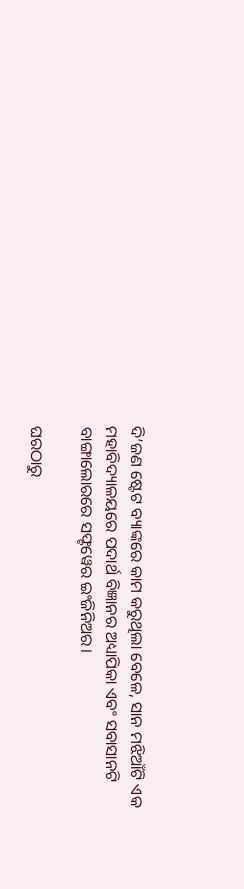ଦି’ଜଣ ଷ୍ଟେଟ ବ୍ୟାଙ୍କରେ କାମ କରୁଥିଲା ବେଳେ, ସାନ ମଝିଆଁଟି ଏକ ମହାବିଦ୍ୟାଳୟରେ ପଦାର୍ଥ ବିଜ୍ଞାନର ଅଧ୍ୟାପିକା ଏବଂ ସବାସାନଟି ବାଙ୍ଗାଲୋରରେ ସଫ୍ଟୱେର ଇଂଜିନିଅର।

ଘରଠାରୁ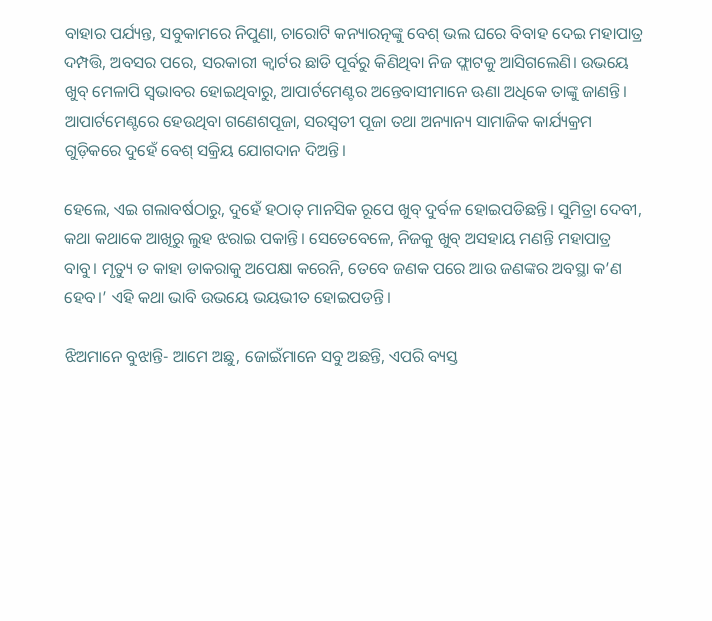ବାହାର ପର୍ଯ୍ୟନ୍ତ, ସବୁକାମରେ ନିପୁଣା, ଚାରୋଟି କନ୍ୟାରତ୍ନଙ୍କୁ ବେଶ୍ ଭଲ ଘରେ ବିବାହ ଦେଇ ମହାପାତ୍ର ଦମ୍ପତ୍ତି, ଅବସର ପରେ, ସରକାରୀ କ୍ୱାର୍ଟର ଛାଡି ପୂର୍ବରୁ କିଣିଥିବା ନିଜ ଫ୍ଲାଟକୁ ଆସିଗଲେଣି। ଉଭୟେ ଖୁବ୍ ମେଳାପି ସ୍ୱଭାବର ହୋଇଥିବାରୁ, ଆପାର୍ଟମେଣ୍ଟର ଅନ୍ତେବାସୀମାନେ ଊଣା ଅଧିକେ ତାଙ୍କୁ ଜାଣନ୍ତି। ଆପାର୍ଟମେଣ୍ଟରେ ହେଉଥିବା ଗଣେଶପୂଜା, ସରସ୍ୱତୀ ପୂଜା ତଥା ଅନ୍ୟାନ୍ୟ ସାମାଜିକ କାର୍ଯ୍ୟକ୍ରମ ଗୁଡ଼ିକରେ ଦୁହେଁ ବେଶ୍ ସକ୍ରିୟ ଯୋଗଦାନ ଦିଅନ୍ତି।

ହେଲେ, ଏଇ ଗଲାବର୍ଷଠାରୁ, ଦୁହେଁ ହଠାତ୍ ମାନସିକ ରୂପେ ଖୁବ୍ ଦୁର୍ବଳ ହୋଇପଡିଛନ୍ତି। ସୁମିତ୍ରା ଦେବୀ, କଥା କଥାକେ ଆଖିରୁ ଲୁହ ଝରାଇ ପକାନ୍ତି। ସେତେବେଳେ, ନିଜକୁ ଖୁବ୍ ଅସହାୟ ମଣନ୍ତି ମହାପାତ୍ର ବାବୁ। ମୃତ୍ୟୁ ତ କାହା ଡାକରାକୁ ଅପେକ୍ଷା କରେନି, ତେବେ ଜଣକ ପରେ ଆଉ ଜଣଙ୍କର ଅବସ୍ଥା କ’ଣ ହେବ।’ ଏହି କଥା ଭାବି ଉଭୟେ ଭୟଭୀତ ହୋଇପଡନ୍ତି।

ଝିଅମାନେ ବୁଝାନ୍ତି- ଆମେ ଅଛୁ, ଜୋଇଁମାନେ ସବୁ ଅଛନ୍ତି, ଏପରି ବ୍ୟସ୍ତ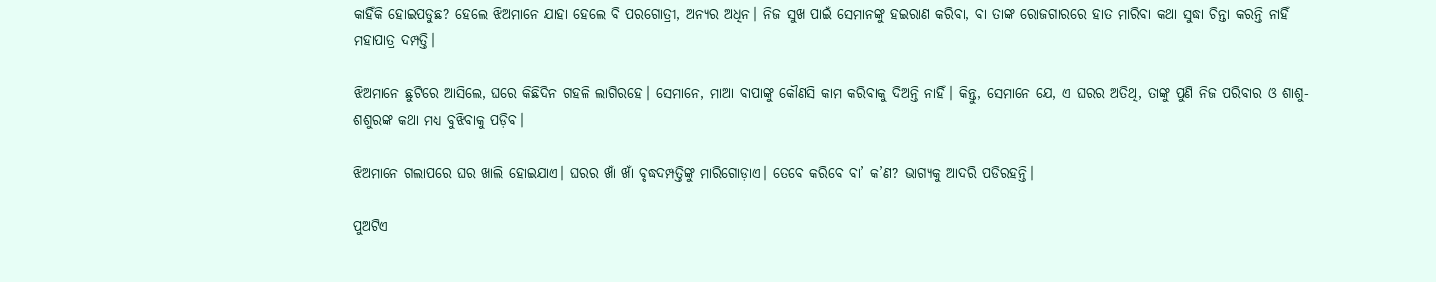କାହିଁକି ହୋଇପଡୁଛ? ହେଲେ ଝିଅମାନେ ଯାହା ହେଲେ ବି ପରଗୋତ୍ରୀ, ଅନ୍ୟର ଅଧିନ। ନିଜ ସୁଖ ପାଇଁ ସେମାନଙ୍କୁ ହଇରାଣ କରିବା, ବା ତାଙ୍କ ରୋଜଗାରରେ ହାତ ମାରିବା କଥା ସୁଦ୍ଧା ଚିନ୍ତା କରନ୍ତି ନାହିଁ ମହାପାତ୍ର ଦମ୍ପତ୍ତି।

ଝିଅମାନେ ଛୁଟିରେ ଆସିଲେ, ଘରେ କିଛିଦିନ ଗହଳି ଲାଗିରହେ। ସେମାନେ, ମାଆ ବାପାଙ୍କୁ କୌଣସି କାମ କରିବାକୁ ଦିଅନ୍ତି ନାହିଁ। କିନ୍ତୁ, ସେମାନେ ଯେ, ଏ ଘରର ଅତିଥି, ତାଙ୍କୁ ପୁଣି ନିଜ ପରିବାର ଓ ଶାଶୁ-ଶଶୁରଙ୍କ କଥା ମଧ୍ୟ ବୁଝିବାକୁ ପଡ଼ିବ।

ଝିଅମାନେ ଗଲାପରେ ଘର ଖାଲି ହୋଇଯାଏ। ଘରର ଖାଁ ଖାଁ ବୃଦ୍ଧଦମ୍ପତ୍ତିଙ୍କୁ ମାରିଗୋଡ଼ାଏ। ତେବେ କରିବେ ବା’ କ’ଣ? ଭାଗ୍ୟକୁ ଆଦରି ପଡିରହନ୍ତି।

ପୁଅଟିଏ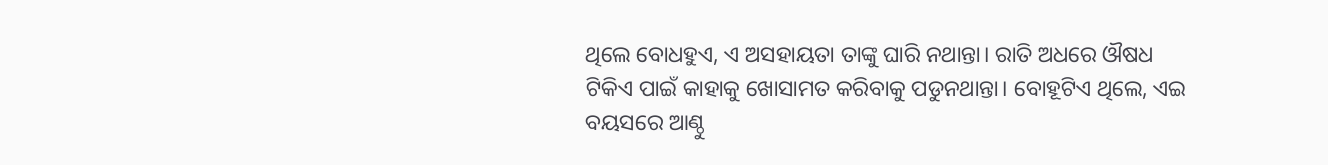ଥିଲେ ବୋଧହୁଏ, ଏ ଅସହାୟତା ତାଙ୍କୁ ଘାରି ନଥାନ୍ତା। ରାତି ଅଧରେ ଔଷଧ ଟିକିଏ ପାଇଁ କାହାକୁ ଖୋସାମତ କରିବାକୁ ପଡୁନଥାନ୍ତା। ବୋହୂଟିଏ ଥିଲେ, ଏଇ ବୟସରେ ଆଣ୍ଠୁ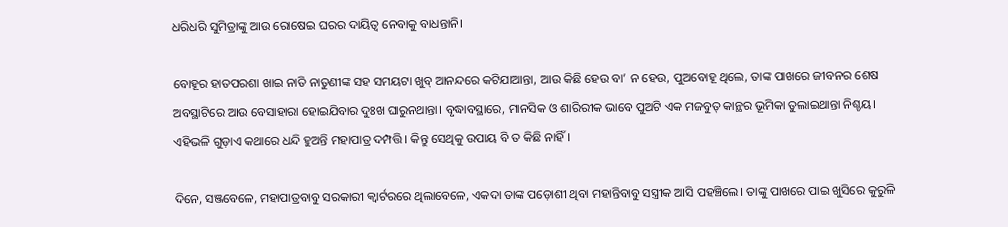ଧରିଧରି ସୁମିତ୍ରାଙ୍କୁ ଆଉ ରୋଷେଇ ଘରର ଦାୟିତ୍ୱ ନେବାକୁ ବାଧନ୍ତାନି।

ବୋହୂର ହାତପରଶା ଖାଇ ନାତି ନାତୁଣୀଙ୍କ ସହ ସମୟଟା ଖୁବ୍ ଆନନ୍ଦରେ କଟିଯାଆନ୍ତା, ଆଉ କିଛି ହେଉ ବା’ ନ ହେଉ, ପୁଅବୋହୂ ଥିଲେ, ତାଙ୍କ ପାଖରେ ଜୀବନର ଶେଷ ଅବସ୍ଥାଟିରେ ଆଉ ବେସାହାରା ହୋଇଯିବାର ଦୁଃଖ ଘାରୁନଥାନ୍ତା। ବୃଦ୍ଧାବସ୍ଥାରେ, ମାନସିକ ଓ ଶାରିରୀକ ଭାବେ ପୁଅଟି ଏକ ମଜବୁତ୍ କାନ୍ଥର ଭୂମିକା ତୁଲାଇଥାନ୍ତା ନିଶ୍ଚୟ। ଏହିଭଳି ଗୁଡ଼ାଏ କଥାରେ ଧନ୍ଦି ହୁଅନ୍ତି ମହାପାତ୍ର ଦମ୍ପତ୍ତି। କିନ୍ତୁ ସେଥିକୁ ଉପାୟ ବି ତ କିଛି ନାହିଁ।

ଦିନେ, ସଞ୍ଜବେଳେ, ମହାପାତ୍ରବାବୁ ସରକାରୀ କ୍ୱାର୍ଟରରେ ଥିଲାବେଳେ, ଏକଦା ତାଙ୍କ ପଡ଼ୋଶୀ ଥିବା ମହାନ୍ତିବାବୁ ସସ୍ତ୍ରୀକ ଆସି ପହଞ୍ଚିଲେ। ତାଙ୍କୁ ପାଖରେ ପାଇ ଖୁସିରେ କୁରୁଳି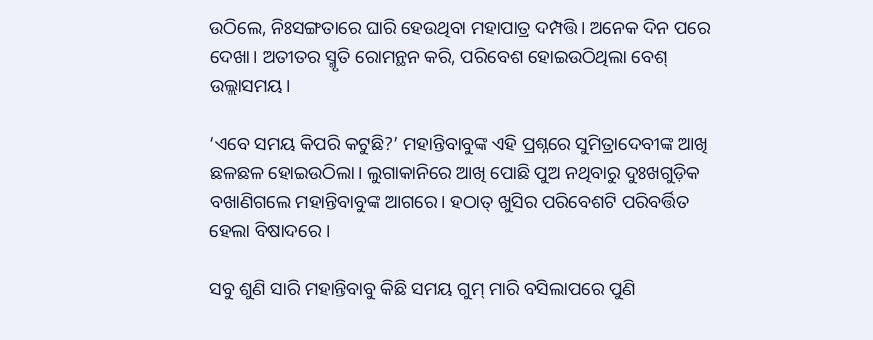ଉଠିଲେ, ନିଃସଙ୍ଗତାରେ ଘାରି ହେଉଥିବା ମହାପାତ୍ର ଦମ୍ପତ୍ତି। ଅନେକ ଦିନ ପରେ ଦେଖା। ଅତୀତର ସ୍ମୃତି ରୋମନ୍ଥନ କରି, ପରିବେଶ ହୋଇଉଠିଥିଲା ବେଶ୍ ଉଲ୍ଲାସମୟ।

‘ଏବେ ସମୟ କିପରି କଟୁଛି?’ ମହାନ୍ତିବାବୁଙ୍କ ଏହି ପ୍ରଶ୍ନରେ ସୁମିତ୍ରାଦେବୀଙ୍କ ଆଖି ଛଳଛଳ ହୋଇଉଠିଲା। ଲୁଗାକାନିରେ ଆଖି ପୋଛି ପୁଅ ନଥିବାରୁ ଦୁଃଖଗୁଡ଼ିକ ବଖାଣିଗଲେ ମହାନ୍ତିବାବୁଙ୍କ ଆଗରେ। ହଠାତ୍ ଖୁସିର ପରିବେଶଟି ପରିବର୍ତ୍ତିତ ହେଲା ବିଷାଦରେ ।

ସବୁ ଶୁଣି ସାରି ମହାନ୍ତିବାବୁ କିଛି ସମୟ ଗୁମ୍ ମାରି ବସିଲାପରେ ପୁଣି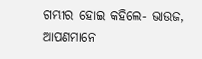ଗମ୍ଭୀର ହୋଇ କହିଲେ- ଭାଉଜ, ଆପଣମାନେ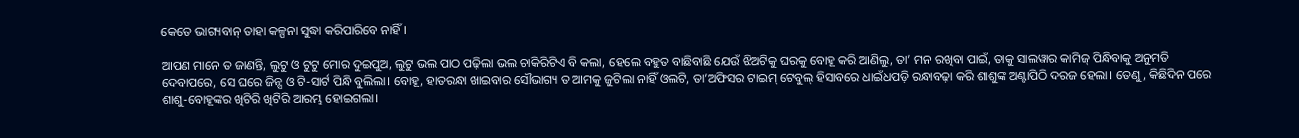କେତେ ଭାଗ୍ୟବାନ୍ ତାହା କଳ୍ପନା ସୁଦ୍ଧା କରିପାରିବେ ନାହିଁ।

ଆପଣ ମାନେ ତ ଜାଣନ୍ତି, ଲୁଟୁ ଓ ଟୁଟୁ ମୋର ଦୁଇପୁଅ, ଲୁଟୁ ଭଲ ପାଠ ପଢ଼ିଲା ଭଲ ଚାକିରିଟିଏ ବି କଲା, ହେଲେ ବହୁତ ବାଛିବାଛି ଯେଉଁ ଝିଅଟିକୁ ଘରକୁ ବୋହୂ କରି ଆଣିଲୁ, ତା’ ମନ ରଖିବା ପାଇଁ, ତାକୁ ସାଲୱାର କାମିଜ୍ ପିନ୍ଧିବାକୁ ଅନୁମତି ଦେବାପରେ, ସେ ଘରେ ଜିନ୍ସ ଓ ଟି-ସାର୍ଟ ପିନ୍ଧି ବୁଲିଲା। ବୋହୂ, ହାତରନ୍ଧା ଖାଇବାର ସୌଭାଗ୍ୟ ତ ଆମକୁ ଜୁଟିଲା ନାହିଁ ଓଲଟି, ତା’ଅଫିସର ଟାଇମ୍ ଟେବୁଲ୍ ହିସାବରେ ଧାଇଁଧପଡ଼ି ରନ୍ଧାବଢ଼ା କରି ଶାଶୁଙ୍କ ଅଣ୍ଟାପିଠି ଦରଜ ହେଲା। ତେଣୁ, କିଛିଦିନ ପରେ ଶାଶୁ-ବୋହୂଙ୍କର ଖିଟିରି ଖିଟିରି ଆରମ୍ଭ ହୋଇଗଲା।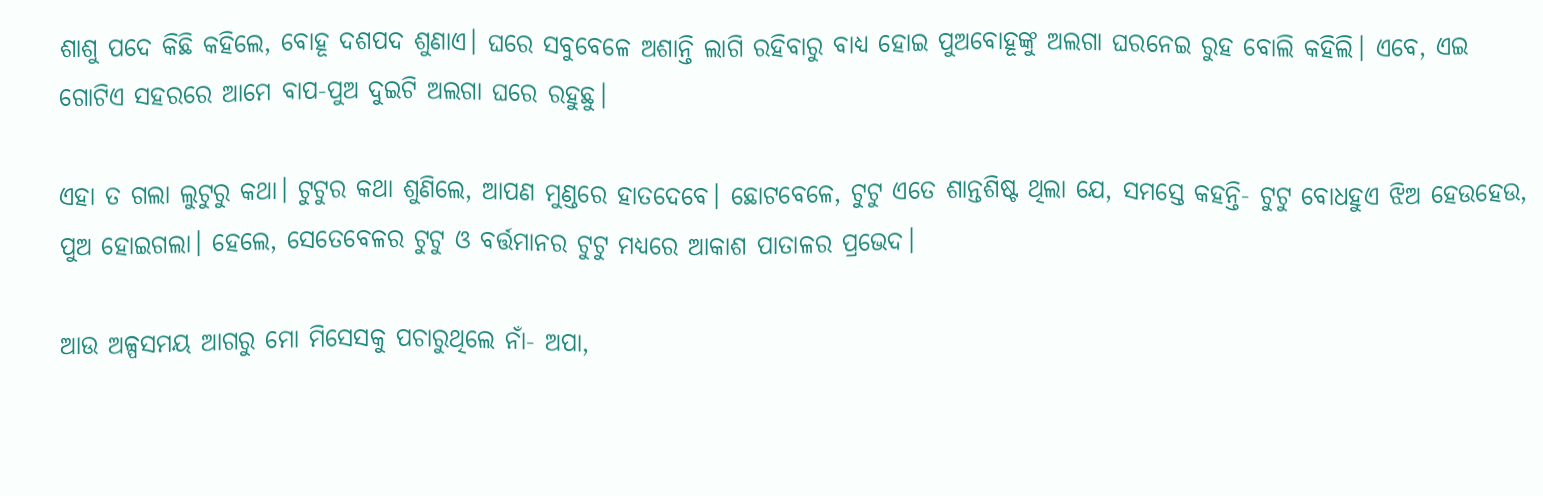ଶାଶୁ ପଦେ କିଛି କହିଲେ, ବୋହୂ ଦଶପଦ ଶୁଣାଏ। ଘରେ ସବୁବେଳେ ଅଶାନ୍ତି ଲାଗି ରହିବାରୁ ବାଧ୍ୟ ହୋଇ ପୁଅବୋହୂଙ୍କୁ ଅଲଗା ଘରନେଇ ରୁହ ବୋଲି କହିଲି। ଏବେ, ଏଇ ଗୋଟିଏ ସହରରେ ଆମେ ବାପ-ପୁଅ ଦୁଇଟି ଅଲଗା ଘରେ ରହୁଛୁ।

ଏହା ତ ଗଲା ଲୁଟୁରୁ କଥା। ଟୁଟୁର କଥା ଶୁଣିଲେ, ଆପଣ ମୁଣ୍ଡରେ ହାତଦେବେ। ଛୋଟବେଳେ, ଟୁଟୁ ଏତେ ଶାନ୍ତଶିଷ୍ଟ ଥିଲା ଯେ, ସମସ୍ତେ କହନ୍ତି- ଟୁଟୁ ବୋଧହୁଏ ଝିଅ ହେଉହେଉ, ପୁଅ ହୋଇଗଲା। ହେଲେ, ସେତେବେଳର ଟୁଟୁ ଓ ବର୍ତ୍ତମାନର ଟୁଟୁ ମଧ୍ୟରେ ଆକାଶ ପାତାଳର ପ୍ରଭେଦ।

ଆଉ ଅଳ୍ପସମୟ ଆଗରୁ ମୋ ମିସେସକୁ ପଚାରୁଥିଲେ ନାଁ- ଅପା,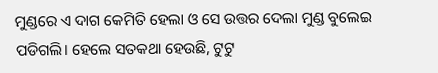ମୁଣ୍ଡରେ ଏ ଦାଗ କେମିତି ହେଲା ଓ ସେ ଉତ୍ତର ଦେଲା ମୁଣ୍ଡ ବୁଲେଇ ପଡିଗଲି। ହେଲେ ସତକଥା ହେଉଛି, ଟୁଟୁ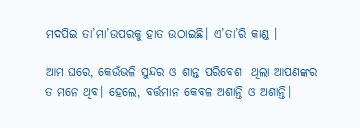ମଦପିଇ ତା’ମା’ଉପରକୁ ହାତ ଉଠାଇଛି। ଏ’ତା’ରି କାଣ୍ଡ ।

ଆମ ଘରେ, କେଉଁଭଳି ସୁନ୍ଦର ଓ ଶାନ୍ତ ପରିବେଶ  ଥିଲା ଆପଣଙ୍କର ତ ମନେ ଥିବ। ହେଲେ, ବର୍ତ୍ତମାନ କେବଳ ଅଶାନ୍ତି ଓ ଅଶାନ୍ତି।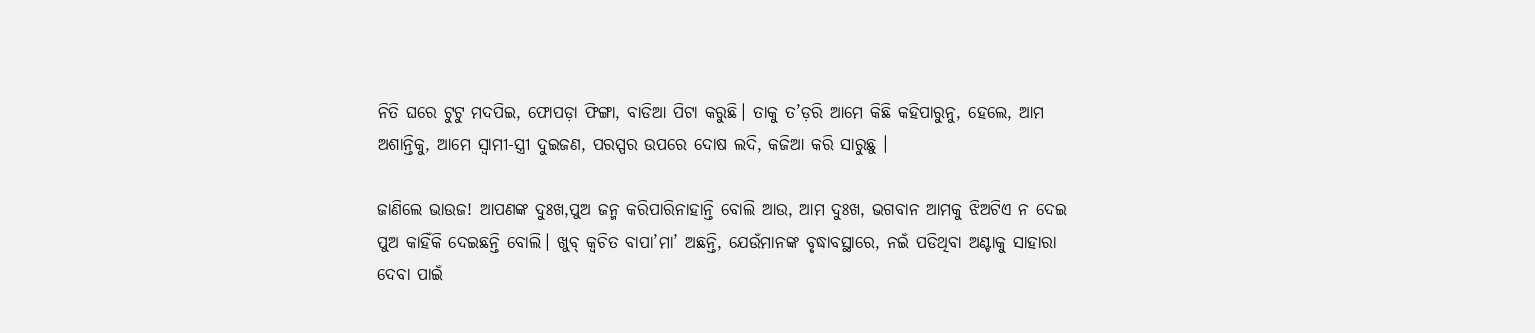ନିତି ଘରେ ଟୁଟୁ ମଦପିଇ, ଫୋପଡ଼ା ଫିଙ୍ଗା, ବାଡିଆ ପିଟା କରୁଛି। ତାକୁ ତ’ଡ଼ରି ଆମେ କିଛି କହିପାରୁନୁ, ହେଲେ, ଆମ ଅଶାନ୍ତିକୁ, ଆମେ ସ୍ୱାମୀ-ସ୍ତ୍ରୀ ଦୁଇଜଣ, ପରସ୍ପର ଉପରେ ଦୋଷ ଲଦି, କଜିଆ କରି ସାରୁଛୁ ।

ଜାଣିଲେ ଭାଉଜ! ଆପଣଙ୍କ ଦୁଃଖ,ପୁଅ ଜନ୍ମ କରିପାରିନାହାନ୍ତି ବୋଲି ଆଉ, ଆମ ଦୁଃଖ, ଭଗବାନ ଆମକୁ ଝିଅଟିଏ ନ ଦେଇ ପୁଅ କାହିଁକି ଦେଇଛନ୍ତି ବୋଲି। ଖୁବ୍ କ୍ୱଚିତ ବାପା’ମା’ ଅଛନ୍ତି, ଯେଉଁମାନଙ୍କ ବୃଦ୍ଧାବସ୍ଥାରେ, ନଇଁ ପଡିଥିବା ଅଣ୍ଟାକୁ ସାହାରା ଦେବା ପାଇଁ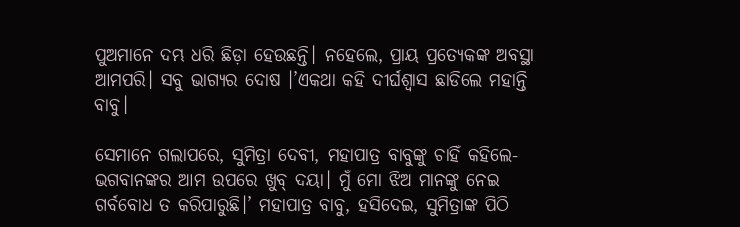ପୁଅମାନେ ଦମ୍ଭ ଧରି ଛିଡ଼ା ହେଉଛନ୍ତି। ନହେଲେ, ପ୍ରାୟ ପ୍ରତ୍ୟେକଙ୍କ ଅବସ୍ଥା ଆମପରି। ସବୁ ଭାଗ୍ୟର ଦୋଷ ।’ଏକଥା କହି ଦୀର୍ଘଶ୍ୱାସ ଛାଡିଲେ ମହାନ୍ତି ବାବୁ।

ସେମାନେ ଗଲାପରେ, ସୁମିତ୍ରା ଦେବୀ, ମହାପାତ୍ର ବାବୁଙ୍କୁ ଚାହିଁ କହିଲେ- ଭଗବାନଙ୍କର ଆମ ଉପରେ ଖୁବ୍ ଦୟା। ମୁଁ ମୋ ଝିଅ ମାନଙ୍କୁ ନେଇ ଗର୍ବବୋଧ ତ କରିପାରୁଛି।’ ମହାପାତ୍ର ବାବୁ, ହସିଦେଇ, ସୁମିତ୍ରାଙ୍କ ପିଠି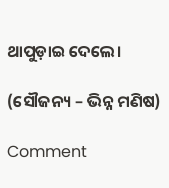ଥାପୁଡ଼ାଇ ଦେଲେ।

(ସୌଜନ୍ୟ – ଭିନ୍ନ ମଣିଷ)

Comment